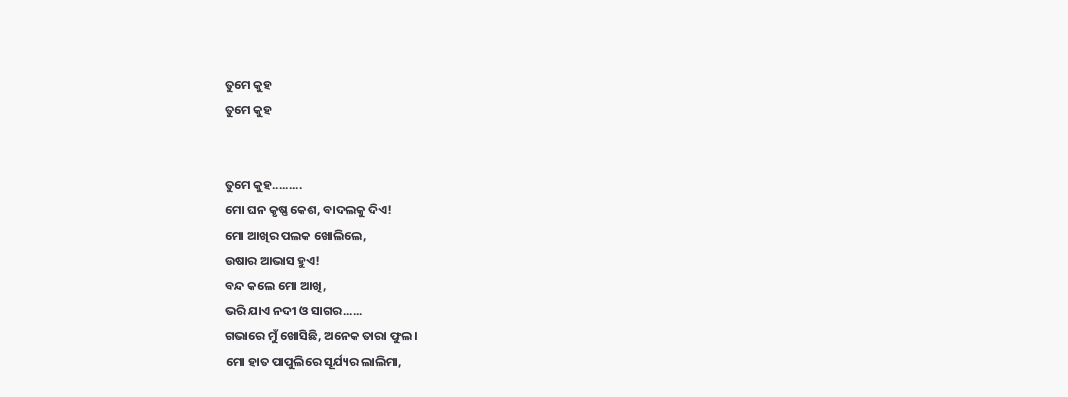ତୁମେ କୁହ
ତୁମେ କୁହ


ତୁମେ କୁହ.........
ମୋ ଘନ କୃଷ୍ଣ କେଶ, ବାଦଲକୁ ଦିଏ!
ମୋ ଆଖିର ପଲକ ଖୋଲିଲେ,
ଉଷାର ଆଭାସ ହୁଏ!
ବନ୍ଦ କଲେ ମୋ ଆଖି,
ଭରି ଯାଏ ନଦୀ ଓ ସାଗର......
ଗଭାରେ ମୁଁ ଖୋସିଛି, ଅନେକ ତାରା ଫୁଲ।
ମୋ ହାତ ପାପୁଲିରେ ସୂର୍ଯ୍ୟର ଲାଲିମା,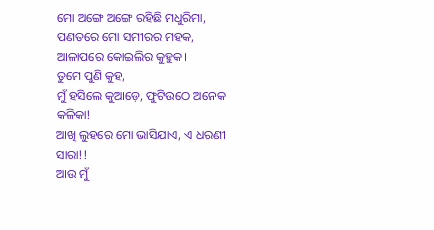ମୋ ଅଙ୍ଗେ ଅଙ୍ଗେ ରହିଛି ମଧୁରିମା,
ପଣତରେ ମୋ ସମୀରର ମହକ,
ଆଳାପରେ କୋଇଲିର କୁହୁକ।
ତୁମେ ପୁଣି କୁହ,
ମୁଁ ହସିଲେ କୁଆଡ଼େ, ଫୁଟିଉଠେ ଅନେକ କଳିକା!
ଆଖି ଲୁହରେ ମୋ ଭାସିଯାଏ, ଏ ଧରଣୀ ସାରା!!
ଆଉ ମୁଁ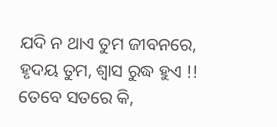ଯଦି ନ ଥାଏ ତୁମ ଜୀବନରେ,
ହୃଦୟ ତୁମ, ଶ୍ବାସ ରୁଦ୍ଧ ହୁଏ !!
ତେବେ ସତରେ କି,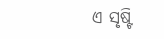ଏ ସୃଷ୍ଟି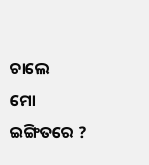ଚାଲେ
ମୋ ଇଙ୍ଗିତରେ ?